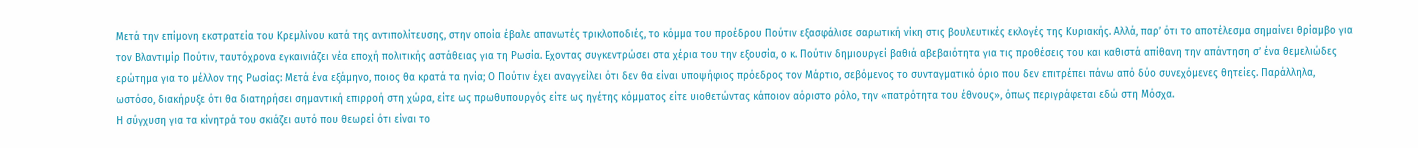Μετά την επίμονη εκστρατεία του Κρεμλίνου κατά της αντιπολίτευσης, στην οποία έβαλε απανωτές τρικλοποδιές, το κόμμα του προέδρου Πούτιν εξασφάλισε σαρωτική νίκη στις βουλευτικές εκλογές της Κυριακής. Αλλά, παρ’ ότι το αποτέλεσμα σημαίνει θρίαμβο για τον Βλαντιμίρ Πούτιν, ταυτόχρονα εγκαινιάζει νέα εποχή πολιτικής αστάθειας για τη Ρωσία. Εχοντας συγκεντρώσει στα χέρια του την εξουσία, ο κ. Πούτιν δημιουργεί βαθιά αβεβαιότητα για τις προθέσεις του και καθιστά απίθανη την απάντηση σ’ ένα θεμελιώδες ερώτημα για το μέλλον της Ρωσίας: Μετά ένα εξάμηνο, ποιος θα κρατά τα ηνία; Ο Πούτιν έχει αναγγείλει ότι δεν θα είναι υποψήφιος πρόεδρος τον Μάρτιο, σεβόμενος το συνταγματικό όριο που δεν επιτρέπει πάνω από δύο συνεχόμενες θητείες. Παράλληλα, ωστόσο, διακήρυξε ότι θα διατηρήσει σημαντική επιρροή στη χώρα, είτε ως πρωθυπουργός είτε ως ηγέτης κόμματος είτε υιοθετώντας κάποιον αόριστο ρόλο, την «πατρότητα του έθνους», όπως περιγράφεται εδώ στη Μόσχα.
Η σύγχυση για τα κίνητρά του σκιάζει αυτό που θεωρεί ότι είναι το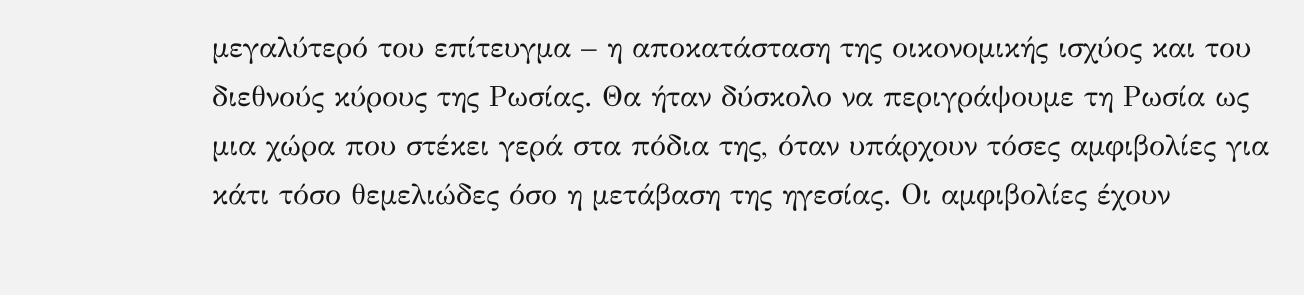μεγαλύτερό του επίτευγμα – η αποκατάσταση της οικονομικής ισχύος και του διεθνούς κύρους της Ρωσίας. Θα ήταν δύσκολο να περιγράψουμε τη Ρωσία ως μια χώρα που στέκει γερά στα πόδια της, όταν υπάρχουν τόσες αμφιβολίες για κάτι τόσο θεμελιώδες όσο η μετάβαση της ηγεσίας. Οι αμφιβολίες έχουν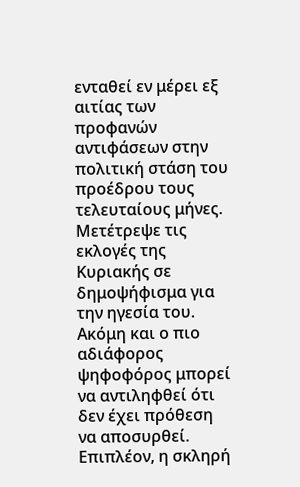ενταθεί εν μέρει εξ αιτίας των προφανών αντιφάσεων στην πολιτική στάση του προέδρου τους τελευταίους μήνες. Μετέτρεψε τις εκλογές της Κυριακής σε δημοψήφισμα για την ηγεσία του. Ακόμη και ο πιο αδιάφορος ψηφοφόρος μπορεί να αντιληφθεί ότι δεν έχει πρόθεση να αποσυρθεί. Επιπλέον, η σκληρή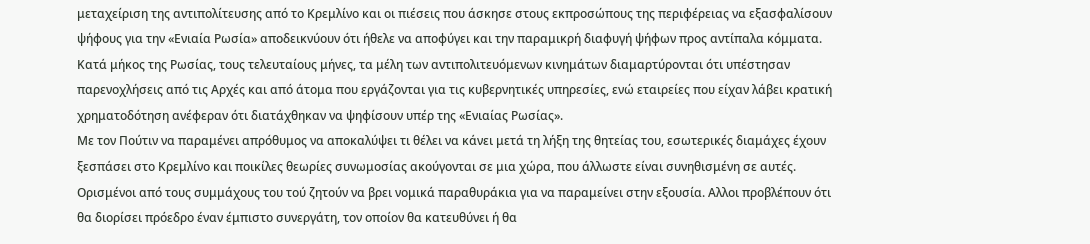μεταχείριση της αντιπολίτευσης από το Κρεμλίνο και οι πιέσεις που άσκησε στους εκπροσώπους της περιφέρειας να εξασφαλίσουν ψήφους για την «Ενιαία Ρωσία» αποδεικνύουν ότι ήθελε να αποφύγει και την παραμικρή διαφυγή ψήφων προς αντίπαλα κόμματα. Κατά μήκος της Ρωσίας, τους τελευταίους μήνες, τα μέλη των αντιπολιτευόμενων κινημάτων διαμαρτύρονται ότι υπέστησαν παρενοχλήσεις από τις Αρχές και από άτομα που εργάζονται για τις κυβερνητικές υπηρεσίες, ενώ εταιρείες που είχαν λάβει κρατική χρηματοδότηση ανέφεραν ότι διατάχθηκαν να ψηφίσουν υπέρ της «Ενιαίας Ρωσίας».
Με τον Πούτιν να παραμένει απρόθυμος να αποκαλύψει τι θέλει να κάνει μετά τη λήξη της θητείας του, εσωτερικές διαμάχες έχουν ξεσπάσει στο Κρεμλίνο και ποικίλες θεωρίες συνωμοσίας ακούγονται σε μια χώρα, που άλλωστε είναι συνηθισμένη σε αυτές. Ορισμένοι από τους συμμάχους του τού ζητούν να βρει νομικά παραθυράκια για να παραμείνει στην εξουσία. Αλλοι προβλέπουν ότι θα διορίσει πρόεδρο έναν έμπιστο συνεργάτη, τον οποίον θα κατευθύνει ή θα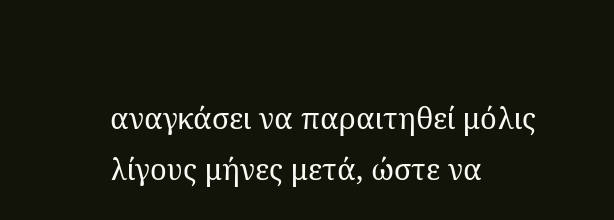αναγκάσει να παραιτηθεί μόλις λίγους μήνες μετά, ώστε να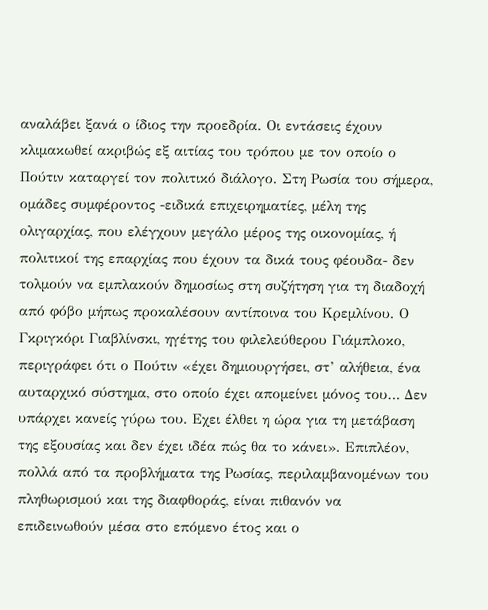αναλάβει ξανά ο ίδιος την προεδρία. Οι εντάσεις έχουν κλιμακωθεί ακριβώς εξ αιτίας του τρόπου με τον οποίο ο Πούτιν καταργεί τον πολιτικό διάλογο. Στη Ρωσία του σήμερα, ομάδες συμφέροντος -ειδικά επιχειρηματίες, μέλη της ολιγαρχίας, που ελέγχουν μεγάλο μέρος της οικονομίας, ή πολιτικοί της επαρχίας που έχουν τα δικά τους φέουδα- δεν τολμούν να εμπλακούν δημοσίως στη συζήτηση για τη διαδοχή από φόβο μήπως προκαλέσουν αντίποινα του Κρεμλίνου. Ο Γκριγκόρι Γιαβλίνσκι, ηγέτης του φιλελεύθερου Γιάμπλοκο, περιγράφει ότι ο Πούτιν «έχει δημιουργήσει, στ’ αλήθεια, ένα αυταρχικό σύστημα, στο οποίο έχει απομείνει μόνος του… Δεν υπάρχει κανείς γύρω του. Εχει έλθει η ώρα για τη μετάβαση της εξουσίας και δεν έχει ιδέα πώς θα το κάνει». Επιπλέον, πολλά από τα προβλήματα της Ρωσίας, περιλαμβανομένων του πληθωρισμού και της διαφθοράς, είναι πιθανόν να επιδεινωθούν μέσα στο επόμενο έτος και ο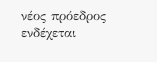νέος πρόεδρος ενδέχεται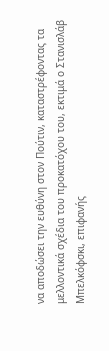να αποδώσει την ευθύνη στον Πούτιν, καταστρέφοντας τα μελλοντικά σχέδια του προκατόχου του, εκτιμά ο Στανισλάβ Μπελκόφσκι, επιφανής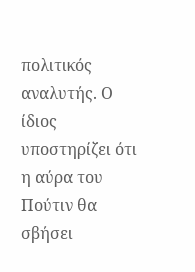πολιτικός αναλυτής. Ο ίδιος υποστηρίζει ότι η αύρα του Πούτιν θα σβήσει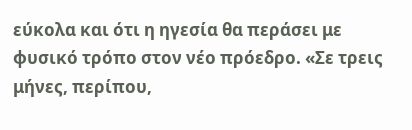εύκολα και ότι η ηγεσία θα περάσει με φυσικό τρόπο στον νέο πρόεδρο. «Σε τρεις μήνες, περίπου,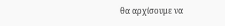θα αρχίσουμε να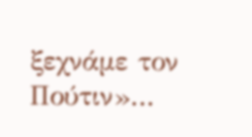ξεχνάμε τον Πούτιν»…